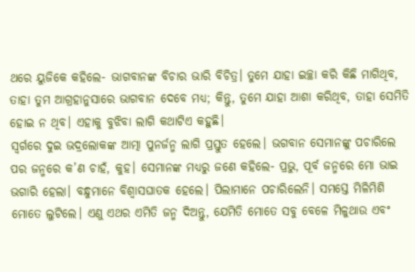ଥରେ ୟୁଜିକେ କହିଲେ- ଭାଗବାନଙ୍କ ବିଚାର ଭାରି ବିଚିତ୍ର। ତୁମେ ଯାହା ଇଚ୍ଛା କରି କିଛି ମାଗିଥିବ, ତାହା ତୁମ ଆଗ୍ରହାନୁସାରେ ଭାଗବାନ ଦେବେ ମଧ୍ୟ; କିନ୍ତୁ, ତୁମେ ଯାହା ଆଶା କରିଥିବ, ତାହା ସେମିତି ହୋଇ ନ ଥିବ। ଏହାକୁ ବୁଝିବା ଲାଗି କଥାଟିଏ କହୁଛି।
ସ୍ବର୍ଗରେ ଦୁଇ ଭଦ୍ରଲୋକଙ୍କ ଆତ୍ମା ପୁନର୍ଜନ୍ମ ଲାଗି ପ୍ରସ୍ତୁତ ହେଲେ। ଭଗବାନ ସେମାନଙ୍କୁ ପଚାରିଲେ ପର ଜନ୍ମରେ କ’ଣ ଚାହଁ, କୁହ। ସେମାନଙ୍କ ମଧ୍ୟରୁ ଜଣେ କହିଲେ- ପ୍ରଭୁ, ପୂର୍ବ ଜନ୍ମରେ ମୋ ଭାଇ ଭଗାରି ହେଲା। ବନ୍ଧୁମାନେ ବିଶ୍ବାସଘାତକ ହେଲେ। ପିଲାମାନେ ପଚାରିଲେନି। ସମସ୍ତେ ମିଳିମିଶି ମୋତେ ଲୁଟିଲେ। ଏଣୁ ଏଥର ଏମିତି ଜନ୍ମ ଦିଅନ୍ତୁ, ଯେମିତି ମୋତେ ସବୁ ବେଳେ ମିଳୁଥାଉ ଏବଂ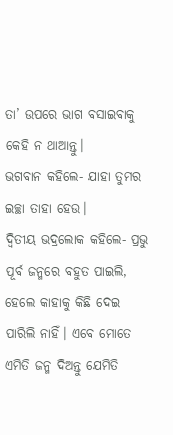ତା’ ଉପରେ ଭାଗ ବସାଇବାକୁ କେହି ନ ଥାଆନ୍ତୁ।
ଭଗବାନ କହିଲେ- ଯାହା ତୁମର ଇଚ୍ଛା ତାହା ହେଉ।
ଦ୍ବିତୀୟ ଭଦ୍ରଲୋକ କହିଲେ- ପ୍ରଭୁ ପୂର୍ବ ଜନ୍ମରେ ବହୁତ ପାଇଲି, ହେଲେ କାହାକୁ କିଛି ଦେଇ ପାରିଲି ନାହିଁ। ଏବେ ମୋତେ ଏମିତି ଜନ୍ମ ଦିଅନ୍ତୁ ଯେମିତି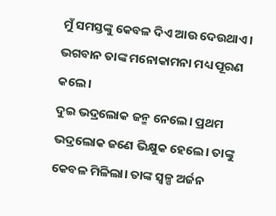ମୁଁ ସମସ୍ତଙ୍କୁ କେବଳ ଦିଏ ଆଉ ଦେଉଥାଏ।
ଭଗବାନ ତାଙ୍କ ମନୋକାମନା ମଧ୍ୟ ପୂରଣ କଲେ।
ଦୁଇ ଭଦ୍ରଲୋକ ଜନ୍ମ ନେଲେ। ପ୍ରଥମ ଭଦ୍ରଲୋକ ଜଣେ ଭିକ୍ଷୁକ ହେଲେ। ତାଙ୍କୁ କେବଳ ମିଳିଲା। ତାଙ୍କ ସ୍ବଳ୍ପ ଅର୍ଜନ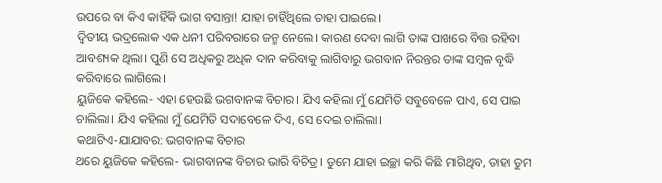ଉପରେ ବା କିଏ କାହିଁକି ଭାଗ ବସାନ୍ତା! ଯାହା ଚାହିଁଥିଲେ ତାହା ପାଇଲେ।
ଦ୍ବିତୀୟ ଭଦ୍ରଲୋକ ଏକ ଧନୀ ପରିବରାରେ ଜନ୍ମ ନେଲେ। କାରଣ ଦେବା ଲାଗି ତାଙ୍କ ପାଖରେ ବିତ୍ତ ରହିବା ଆବଶ୍ୟକ ଥିଲା। ପୁଣି ସେ ଅଧିକରୁ ଅଧିକ ଦାନ କରିବାକୁ ଲାଗିବାରୁ ଭଗବାନ ନିରନ୍ତର ତାଙ୍କ ସମ୍ବଳ ବୃଦ୍ଧି କରିବାରେ ଲାଗିଲେ।
ୟୁଜିକେ କହିଲେ- ଏହା ହେଉଛି ଭଗବାନଙ୍କ ବିଚାର। ଯିଏ କହିଲା ମୁଁ ଯେମିତି ସବୁବେଳେ ପାଏ, ସେ ପାଇ ଚାଲିଲା। ଯିଏ କହିଲା ମୁଁ ଯେମିତି ସଦାବେଳେ ଦିଏ, ସେ ଦେଇ ଚାଲିଲା।
କଥାଟିଏ-ଯାଯାବର: ଭଗବାନଙ୍କ ବିଚାର
ଥରେ ୟୁଜିକେ କହିଲେ- ଭାଗବାନଙ୍କ ବିଚାର ଭାରି ବିଚିତ୍ର। ତୁମେ ଯାହା ଇଚ୍ଛା କରି କିଛି ମାଗିଥିବ, ତାହା ତୁମ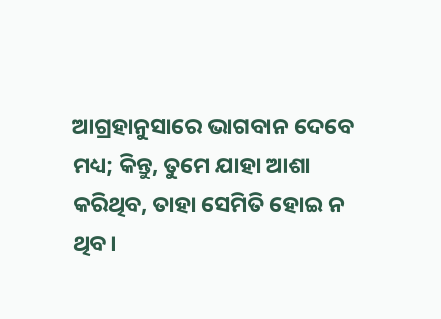ଆଗ୍ରହାନୁସାରେ ଭାଗବାନ ଦେବେ ମଧ୍ୟ; କିନ୍ତୁ, ତୁମେ ଯାହା ଆଶା କରିଥିବ, ତାହା ସେମିତି ହୋଇ ନ ଥିବ।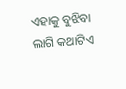ଏହାକୁ ବୁଝିବା ଲାଗି କଥାଟିଏ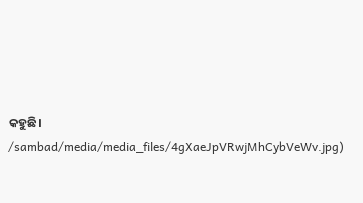କହୁଛି।
/sambad/media/media_files/4gXaeJpVRwjMhCybVeWv.jpg)